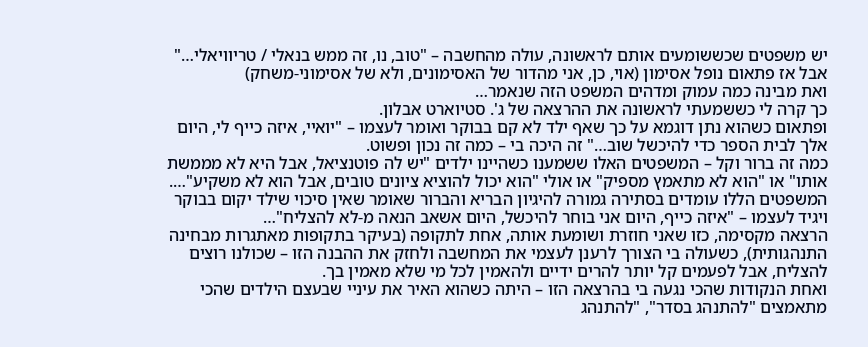יש משפטים שכששומעים אותם לראשונה, עולה מהחשבה – "טוב, נו, זה ממש בנאלי / טריוויאלי…"
אבל אז פתאום נופל אסימון (אוי, כן, אני מהדור של האסימונים, ולא של אסימוני-משחק)
ואת מבינה כמה עמוק ומדהים המשפט הזה שנאמר…
כך קרה לי כששמעתי לראשונה את ההרצאה של ג'. סטיוארט אבלון.
ופתאום כשהוא נתן דוגמא על כך שאף ילד לא קם בבוקר ואומר לעצמו – "יואיי, איזה כייף לי, היום אלך לבית הספר כדי להיכשל שוב…" זה היכה בי – כמה זה נכון ופשוט.
כמה זה ברור וקל – המשפטים האלו ששמענו כשהיינו ילדים "יש לה פוטנציאל, אבל היא לא מממשת אותו" או "הוא לא מתאמץ מספיק" או אולי "הוא יכול להוציא ציונים טובים, אבל הוא לא משקיע"…. המשפטים הללו עומדים בסתירה גמורה להיגיון הבריא והברור שאומר שאין סיכוי שילד יקום בבוקר ויגיד לעצמו – "איזה כייף, היום אני בוחר להיכשל, היום אשאב הנאה מ-לא להצליח"…
הרצאה מקסימה, כזו שאני חוזרת ושומעת אותה, אחת לתקופה (בעיקר בתקופות מאתגרות מבחינה התנהגותית), כשעולה בי הצורך לרענן לעצמי את המחשבה ולחזק את ההבנה הזו – שכולנו רוצים להצליח, אבל לפעמים קל יותר להרים ידיים ולהאמין לכל מי שלא מאמין בך.
ואחת הנקודות שהכי נגעה בי בהרצאה הזו – היתה כשהוא האיר את עיניי שבעצם הילדים שהכי מתאמצים "להתנהג בסדר", "להתנהג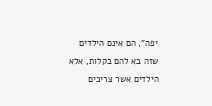יפה", הם אינם הילדים שזה בא להם בקלות, אלא הילדים אשר צריכים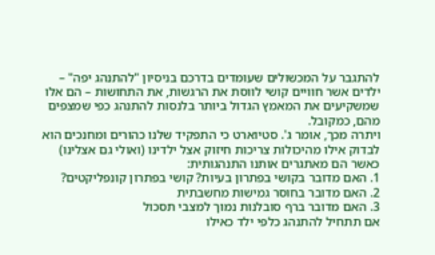להתגבר על המכשולים שעומדים בדרכם בניסיון "להתנהג יפה" – ילדים אשר חוויים קושי לווסת את הרגשות, את התחושות – הם אלו שמשקיעים את המאמץ הגדול ביותר בלנסות להתנהג כפי שמצפים מהם, כמקובל.
ויתרה מכך, אומר ג'. סטיוארט כי התפקיד שלנו כהורים ומחנכים הוא לבדוק אילו מהיכולות צריכות חיזוק אצל ילדינו (ואולי גם אצלינו) כאשר הם מאתגרים אותנו התנהגותית:
1. האם מדובר בקושי בפתרון בעיות? קושי בפתרון קונפליקטים?
2. האם מדובר בחוסר גמישות מחשבתית
3. האם מדובר ברף סובלנות נמוך למצבי תסכול
אם תתחיל להתנהג כלפי ילד כאילו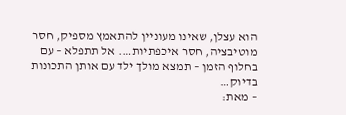הוא עצלן, שאינו מעוניין להתאמץ מספיק, חסר מוטיבציה, חסר איכפתיות…. אל תתפלא – עם בחלוף הזמן – תמצא מולך ילד עם אותן התכונות בדיוק…
– מאת: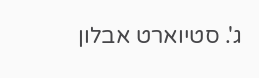ג'. סטיוארט אבלון